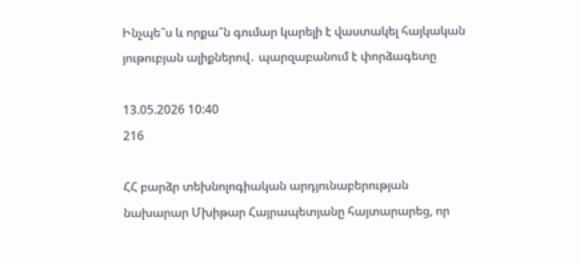Ինչպե՞ս և որքա՞ն գումար կարելի է վաստակել հայկական յութուբյան ալիքներով․ պարզաբանում է փորձագետը

13.05.2026 10:40
216

ՀՀ բարձր տեխնոլոգիական արդյունաբերության նախարար Մխիթար Հայրապետյանը հայտարարեց, որ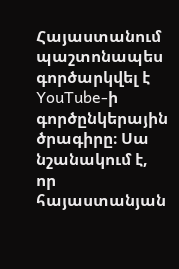Հայաստանում պաշտոնապես գործարկվել է YouTube-ի գործընկերային ծրագիրը։ Սա նշանակում է, որ հայաստանյան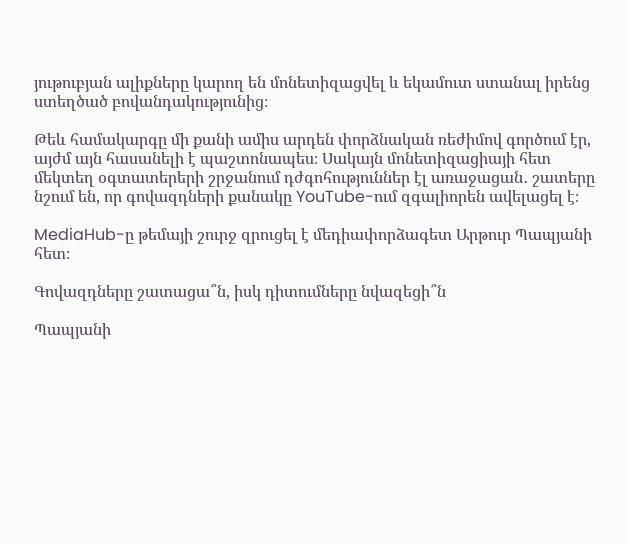յութուբյան ալիքները կարող են մոնետիզացվել և եկամուտ ստանալ իրենց ստեղծած բովանդակությունից։

Թեև համակարգը մի քանի ամիս արդեն փորձնական ռեժիմով գործում էր, այժմ այն հասանելի է պաշտոնապես։ Սակայն մոնետիզացիայի հետ մեկտեղ օգտատերերի շրջանում դժգոհություններ էլ առաջացան․ շատերը նշում են, որ գովազդների քանակը YouTube-ում զգալիորեն ավելացել է։

MediaHub-ը թեմայի շուրջ զրուցել է մեդիափորձագետ Արթուր Պապյանի հետ։

Գովազդները շատացա՞ն, իսկ դիտումները նվազեցի՞ն

Պապյանի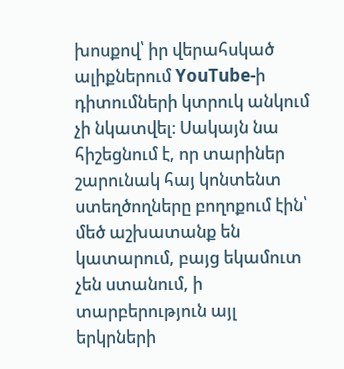խոսքով՝ իր վերահսկած ալիքներում YouTube-ի դիտումների կտրուկ անկում չի նկատվել։ Սակայն նա հիշեցնում է, որ տարիներ շարունակ հայ կոնտենտ ստեղծողները բողոքում էին՝ մեծ աշխատանք են կատարում, բայց եկամուտ չեն ստանում, ի տարբերություն այլ երկրների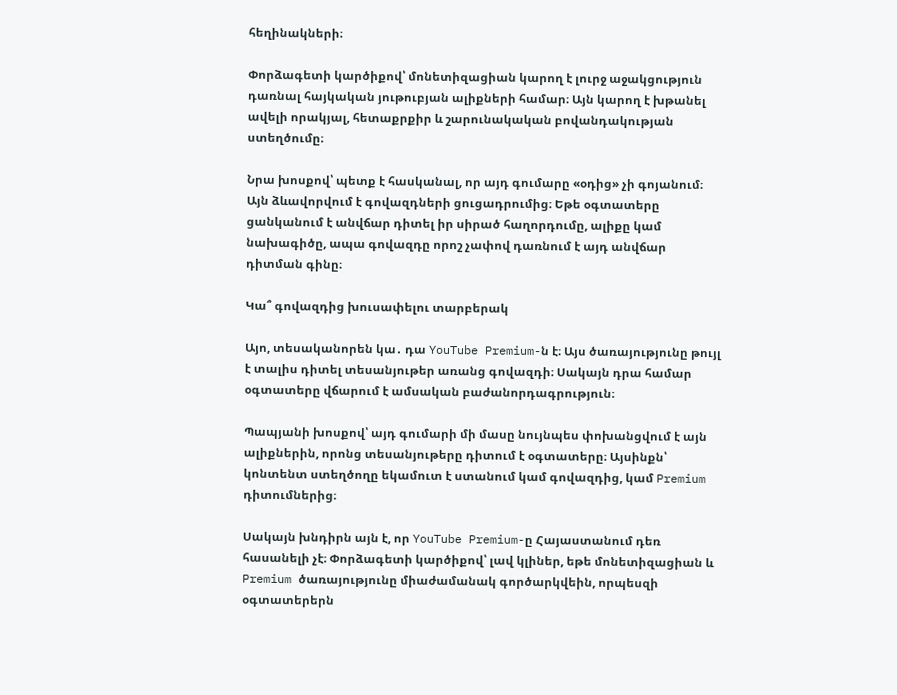հեղինակների։

Փորձագետի կարծիքով՝ մոնետիզացիան կարող է լուրջ աջակցություն դառնալ հայկական յութուբյան ալիքների համար։ Այն կարող է խթանել ավելի որակյալ, հետաքրքիր և շարունակական բովանդակության ստեղծումը։

Նրա խոսքով՝ պետք է հասկանալ, որ այդ գումարը «օդից» չի գոյանում։ Այն ձևավորվում է գովազդների ցուցադրումից։ Եթե օգտատերը ցանկանում է անվճար դիտել իր սիրած հաղորդումը, ալիքը կամ նախագիծը, ապա գովազդը որոշ չափով դառնում է այդ անվճար դիտման գինը։

Կա՞ գովազդից խուսափելու տարբերակ

Այո, տեսականորեն կա․ դա YouTube Premium-ն է։ Այս ծառայությունը թույլ է տալիս դիտել տեսանյութեր առանց գովազդի։ Սակայն դրա համար օգտատերը վճարում է ամսական բաժանորդագրություն։

Պապյանի խոսքով՝ այդ գումարի մի մասը նույնպես փոխանցվում է այն ալիքներին, որոնց տեսանյութերը դիտում է օգտատերը։ Այսինքն՝ կոնտենտ ստեղծողը եկամուտ է ստանում կամ գովազդից, կամ Premium դիտումներից։

Սակայն խնդիրն այն է, որ YouTube Premium-ը Հայաստանում դեռ հասանելի չէ։ Փորձագետի կարծիքով՝ լավ կլիներ, եթե մոնետիզացիան և Premium ծառայությունը միաժամանակ գործարկվեին, որպեսզի օգտատերերն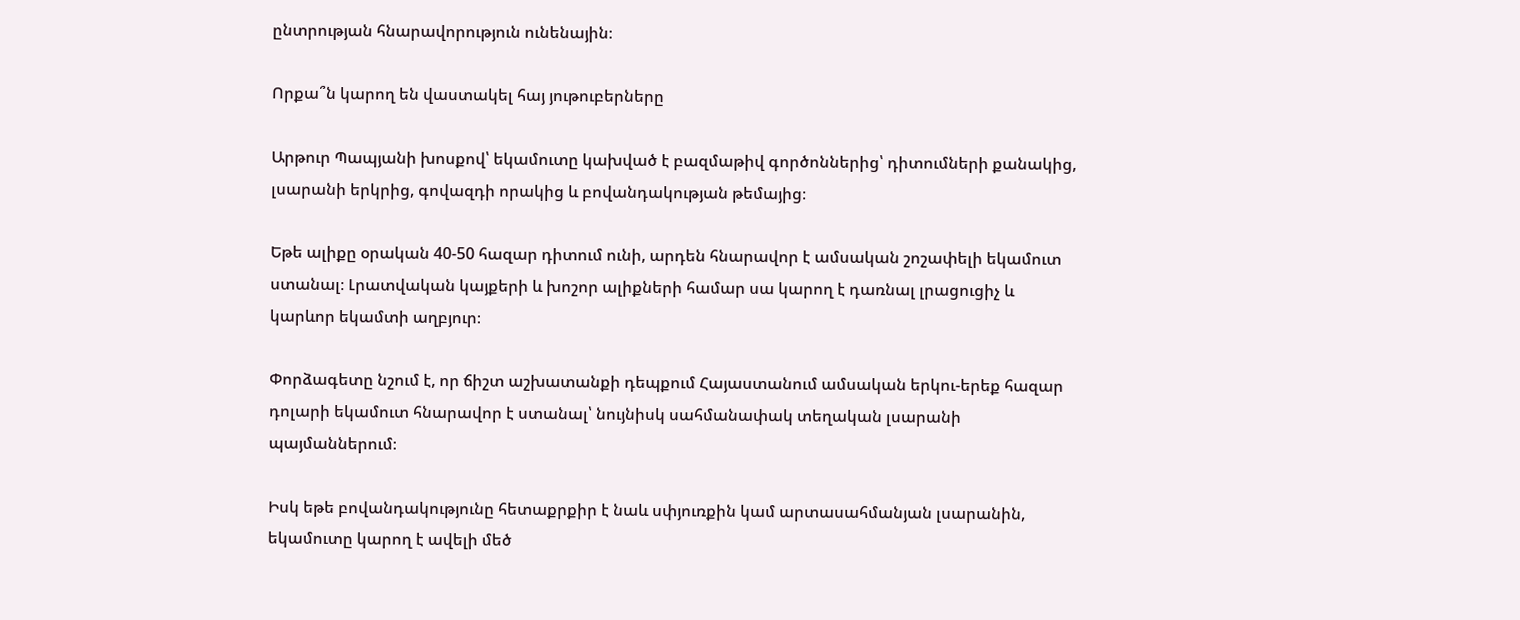ընտրության հնարավորություն ունենային։

Որքա՞ն կարող են վաստակել հայ յութուբերները

Արթուր Պապյանի խոսքով՝ եկամուտը կախված է բազմաթիվ գործոններից՝ դիտումների քանակից, լսարանի երկրից, գովազդի որակից և բովանդակության թեմայից։

Եթե ալիքը օրական 40-50 հազար դիտում ունի, արդեն հնարավոր է ամսական շոշափելի եկամուտ ստանալ։ Լրատվական կայքերի և խոշոր ալիքների համար սա կարող է դառնալ լրացուցիչ և կարևոր եկամտի աղբյուր։

Փորձագետը նշում է, որ ճիշտ աշխատանքի դեպքում Հայաստանում ամսական երկու-երեք հազար դոլարի եկամուտ հնարավոր է ստանալ՝ նույնիսկ սահմանափակ տեղական լսարանի պայմաններում։

Իսկ եթե բովանդակությունը հետաքրքիր է նաև սփյուռքին կամ արտասահմանյան լսարանին, եկամուտը կարող է ավելի մեծ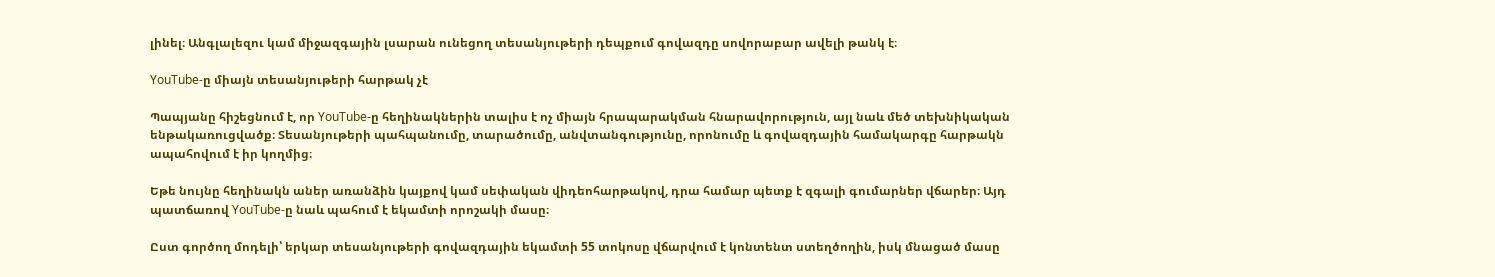լինել։ Անգլալեզու կամ միջազգային լսարան ունեցող տեսանյութերի դեպքում գովազդը սովորաբար ավելի թանկ է։

YouTube-ը միայն տեսանյութերի հարթակ չէ

Պապյանը հիշեցնում է, որ YouTube-ը հեղինակներին տալիս է ոչ միայն հրապարակման հնարավորություն, այլ նաև մեծ տեխնիկական ենթակառուցվածք։ Տեսանյութերի պահպանումը, տարածումը, անվտանգությունը, որոնումը և գովազդային համակարգը հարթակն ապահովում է իր կողմից։

Եթե նույնը հեղինակն աներ առանձին կայքով կամ սեփական վիդեոհարթակով, դրա համար պետք է զգալի գումարներ վճարեր։ Այդ պատճառով YouTube-ը նաև պահում է եկամտի որոշակի մասը։

Ըստ գործող մոդելի՝ երկար տեսանյութերի գովազդային եկամտի 55 տոկոսը վճարվում է կոնտենտ ստեղծողին, իսկ մնացած մասը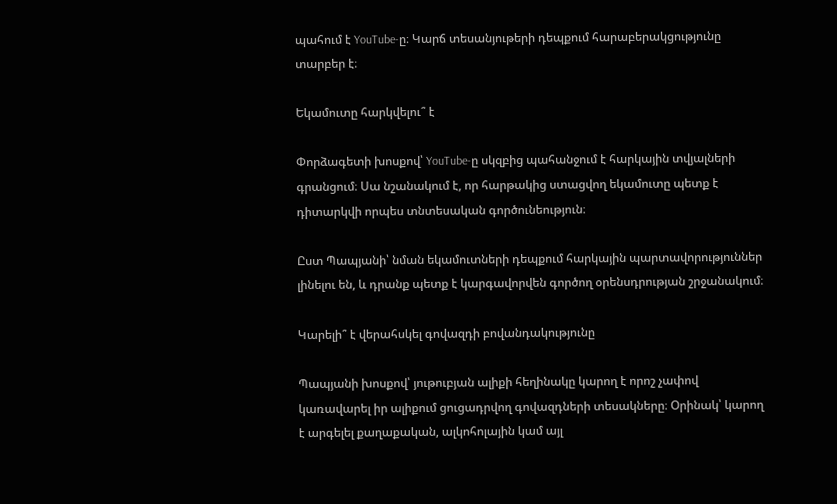պահում է YouTube-ը։ Կարճ տեսանյութերի դեպքում հարաբերակցությունը տարբեր է։

Եկամուտը հարկվելու՞ է

Փորձագետի խոսքով՝ YouTube-ը սկզբից պահանջում է հարկային տվյալների գրանցում։ Սա նշանակում է, որ հարթակից ստացվող եկամուտը պետք է դիտարկվի որպես տնտեսական գործունեություն։

Ըստ Պապյանի՝ նման եկամուտների դեպքում հարկային պարտավորություններ լինելու են, և դրանք պետք է կարգավորվեն գործող օրենսդրության շրջանակում։

Կարելի՞ է վերահսկել գովազդի բովանդակությունը

Պապյանի խոսքով՝ յութուբյան ալիքի հեղինակը կարող է որոշ չափով կառավարել իր ալիքում ցուցադրվող գովազդների տեսակները։ Օրինակ՝ կարող է արգելել քաղաքական, ալկոհոլային կամ այլ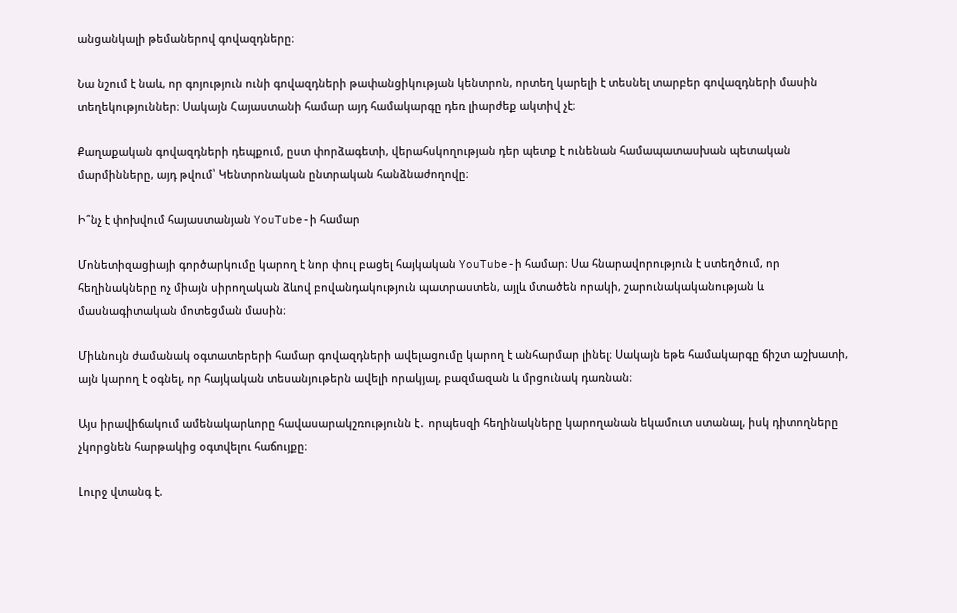անցանկալի թեմաներով գովազդները։

Նա նշում է նաև, որ գոյություն ունի գովազդների թափանցիկության կենտրոն, որտեղ կարելի է տեսնել տարբեր գովազդների մասին տեղեկություններ։ Սակայն Հայաստանի համար այդ համակարգը դեռ լիարժեք ակտիվ չէ։

Քաղաքական գովազդների դեպքում, ըստ փորձագետի, վերահսկողության դեր պետք է ունենան համապատասխան պետական մարմինները, այդ թվում՝ Կենտրոնական ընտրական հանձնաժողովը։

Ի՞նչ է փոխվում հայաստանյան YouTube-ի համար

Մոնետիզացիայի գործարկումը կարող է նոր փուլ բացել հայկական YouTube-ի համար։ Սա հնարավորություն է ստեղծում, որ հեղինակները ոչ միայն սիրողական ձևով բովանդակություն պատրաստեն, այլև մտածեն որակի, շարունակականության և մասնագիտական մոտեցման մասին։

Միևնույն ժամանակ օգտատերերի համար գովազդների ավելացումը կարող է անհարմար լինել։ Սակայն եթե համակարգը ճիշտ աշխատի, այն կարող է օգնել, որ հայկական տեսանյութերն ավելի որակյալ, բազմազան և մրցունակ դառնան։

Այս իրավիճակում ամենակարևորը հավասարակշռությունն է․ որպեսզի հեղինակները կարողանան եկամուտ ստանալ, իսկ դիտողները չկորցնեն հարթակից օգտվելու հաճույքը։

Լուրջ վտանգ է.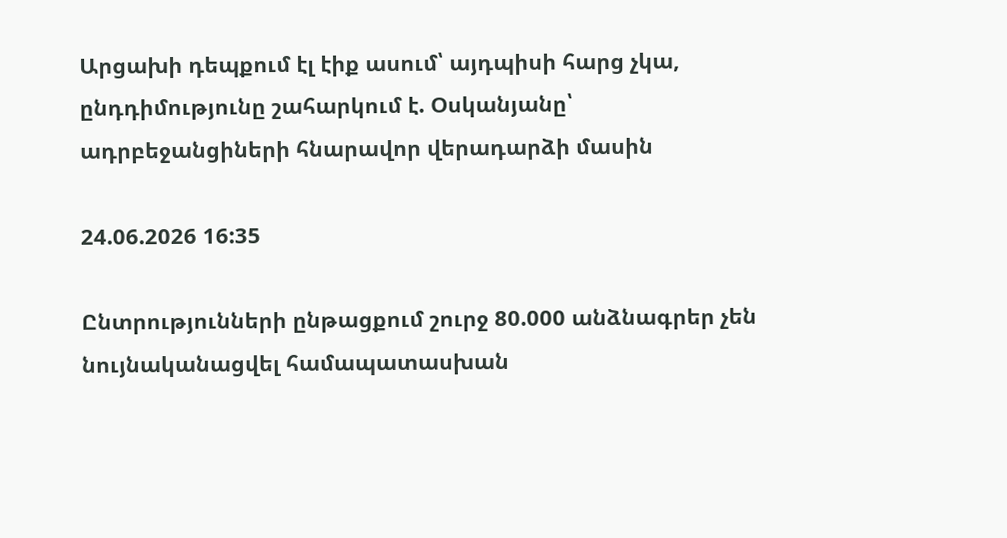Արցախի դեպքում էլ էիք ասում՝ այդպիսի հարց չկա, ընդդիմությունը շահարկում է. Օսկանյանը՝ ադրբեջանցիների հնարավոր վերադարձի մասին

24.06.2026 16:35

Ընտրությունների ընթացքում շուրջ 80.000 անձնագրեր չեն նույնականացվել համապատասխան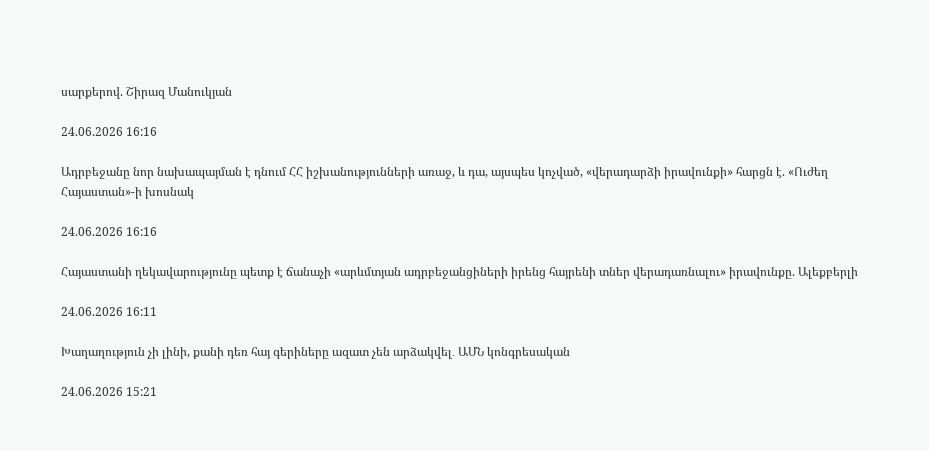սարքերով. Շիրազ Մանուկյան

24.06.2026 16:16

Ադրբեջանը նոր նախապայման է դնում ՀՀ իշխանությունների առաջ, և դա, այսպես կոչված, «վերադարձի իրավունքի» հարցն է. «Ուժեղ Հայաստան»-ի խոսնակ

24.06.2026 16:16

Հայաստանի ղեկավարությունը պետք է ճանաչի «արևմտյան ադրբեջանցիների իրենց հայրենի տներ վերադառնալու» իրավունքը. Ալեքբերլի

24.06.2026 16:11

Խաղաղություն չի լինի, քանի դեռ հայ գերիները ազատ չեն արձակվել․ ԱՄՆ կոնգրեսական

24.06.2026 15:21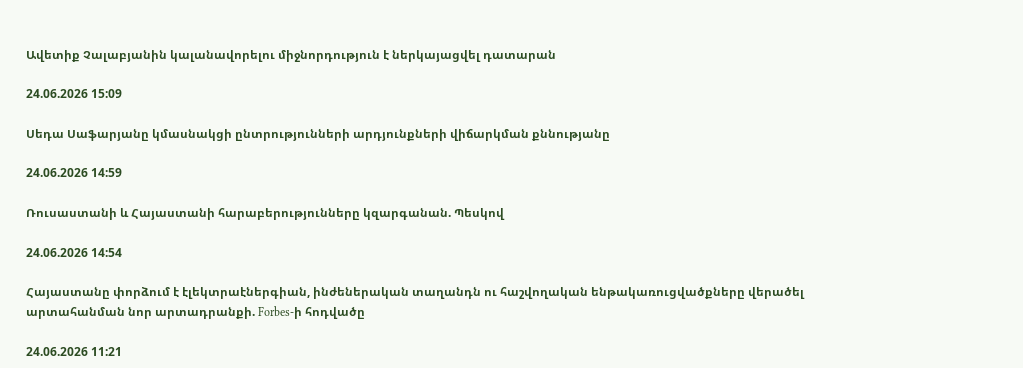Ավետիք Չալաբյանին կալանավորելու միջնորդություն է ներկայացվել դատարան

24.06.2026 15:09

Սեդա Սաֆարյանը կմասնակցի ընտրությունների արդյունքների վիճարկման քննությանը

24.06.2026 14:59

Ռուսաստանի և Հայաստանի հարաբերությունները կզարգանան. Պեսկով

24.06.2026 14:54

Հայաստանը փորձում է էլեկտրաէներգիան, ինժեներական տաղանդն ու հաշվողական ենթակառուցվածքները վերածել արտահանման նոր արտադրանքի. Forbes-ի հոդվածը

24.06.2026 11:21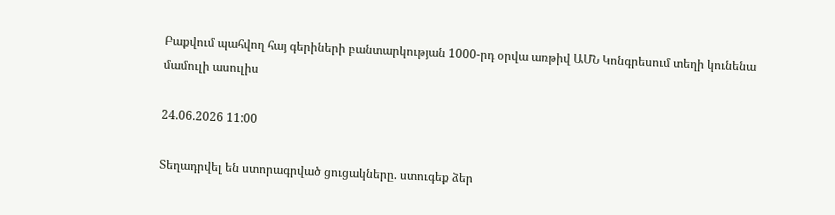Բաքվում պահվող հայ գերիների բանտարկության 1000-րդ օրվա առթիվ ԱՄՆ Կոնգրեսում տեղի կունենա մամուլի ասուլիս

24.06.2026 11:00

Տեղադրվել են ստորագրված ցուցակները. ստուգեք ձեր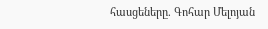հասցեները. Գոհար Մելոյան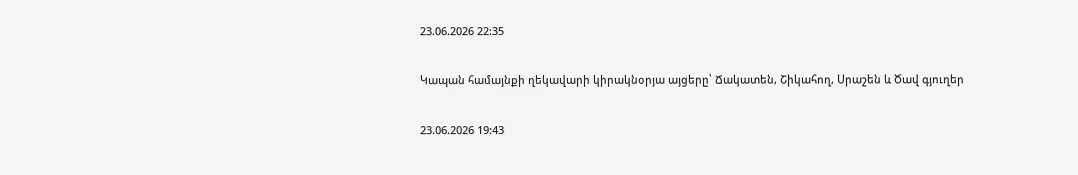23.06.2026 22:35

Կապան համայնքի ղեկավարի կիրակնօրյա այցերը՝ Ճակատեն, Շիկահող, Սրաշեն և Ծավ գյուղեր

23.06.2026 19:43